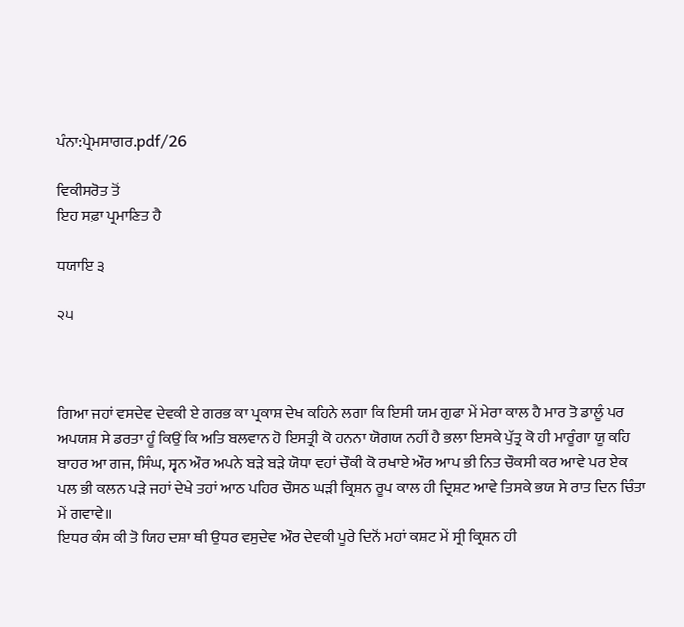ਪੰਨਾ:ਪ੍ਰੇਮਸਾਗਰ.pdf/26

ਵਿਕੀਸਰੋਤ ਤੋਂ
ਇਹ ਸਫ਼ਾ ਪ੍ਰਮਾਣਿਤ ਹੈ

ਧਯਾਇ ੩

੨੫



ਗਿਆ ਜਹਾਂ ਵਸਦੇਵ ਦੇਵਕੀ ਏ ਗਰਭ ਕਾ ਪ੍ਰਕਾਸ਼ ਦੇਖ ਕਹਿਨੇ ਲਗਾ ਕਿ ਇਸੀ ਯਮ ਗੁਫਾ ਮੇਂ ਮੇਰਾ ਕਾਲ ਹੈ ਮਾਰ ਤੋ ਡਾਲੂੰ ਪਰ ਅਪਯਸ਼ ਸੇ ਡਰਤਾ ਹੂੰ ਕਿਉਂ ਕਿ ਅਤਿ ਬਲਵਾਨ ਹੋ ਇਸਤ੍ਰੀ ਕੋ ਹਨਨਾ ਯੋਗਯ ਨਹੀਂ ਹੈ ਭਲਾ ਇਸਕੇ ਪੁੱਤ੍ਰ ਕੋ ਹੀ ਮਾਰੂੰਗਾ ਯੂ ਕਹਿ ਬਾਹਰ ਆ ਗਜ, ਸਿੰਘ, ਸ੍ਵਨ ਔਰ ਅਪਨੇ ਬੜੇ ਬੜੇ ਯੋਧਾ ਵਹਾਂ ਚੌਕੀ ਕੋ ਰਖਾਏ ਔਰ ਆਪ ਭੀ ਨਿਤ ਚੌਕਸੀ ਕਰ ਆਵੇ ਪਰ ਏਕ ਪਲ ਭੀ ਕਲਨ ਪੜੇ ਜਹਾਂ ਦੇਖੇ ਤਹਾਂ ਆਠ ਪਹਿਰ ਚੌਸਠ ਘੜੀ ਕ੍ਰਿਸ਼ਨ ਰੂਪ ਕਾਲ ਹੀ ਦ੍ਰਿਸ਼ਟ ਆਵੇ ਤਿਸਕੇ ਭਯ ਸੇ ਰਾਤ ਦਿਨ ਚਿੰਤਾ ਮੇਂ ਗਵਾਵੇ॥
ਇਧਰ ਕੰਸ ਕੀ ਤੋ ਯਿਹ ਦਸ਼ਾ ਥੀ ਉਧਰ ਵਸੁਦੇਵ ਔਰ ਦੇਵਕੀ ਪੂਰੇ ਦਿਨੋਂ ਮਹਾਂ ਕਸ਼ਟ ਮੇਂ ਸ੍ਰੀ ਕ੍ਰਿਸ਼ਨ ਹੀ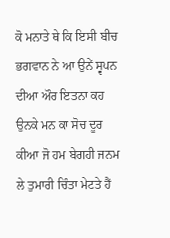ਕੋ ਮਨਾਤੇ ਥੇ ਕਿ ਇਸੀ ਬੀਚ ਭਗਵਾਨ ਨੇ ਆ ਉਨੇਂ ਸ੍ਵਪਨ ਦੀਆ ਔਰ ਇਤਨਾ ਕਹ ਉਨਕੇ ਮਨ ਕਾ ਸੋਚ ਦੂਰ ਕੀਆ ਜੋ ਹਮ ਬੇਗਹੀ ਜਨਮ ਲੇ ਤੁਮਾਰੀ ਚਿੰਤਾ ਮੇਟਤੇ ਹੈਂ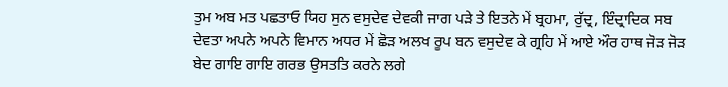ਤੁਮ ਅਬ ਮਤ ਪਛਤਾਓ ਯਿਹ ਸੁਨ ਵਸੁਦੇਵ ਦੇਵਕੀ ਜਾਗ ਪੜੇ ਤੇ ਇਤਨੇ ਮੇਂ ਬ੍ਰਹਮਾ, ਰੁੱਦ੍ਰ, ਇੰਦ੍ਰਾਦਿਕ ਸਬ ਦੇਵਤਾ ਅਪਨੇ ਅਪਨੇ ਵਿਮਾਨ ਅਧਰ ਮੇਂ ਛੋੜ ਅਲਖ ਰੂਪ ਬਨ ਵਸੁਦੇਵ ਕੇ ਗ੍ਰਹਿ ਮੇਂ ਆਏ ਔਰ ਹਾਥ ਜੋੜ ਜੋੜ ਬੇਦ ਗਾਇ ਗਾਇ ਗਰਭ ਉਸਤਤਿ ਕਰਨੇ ਲਗੇ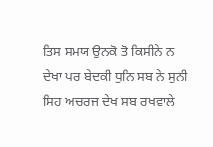ਤਿਸ ਸਮਯ ਉਨਕੋ ਤੋ ਕਿਸੀਨੇ ਨ ਦੇਖਾ ਪਰ ਬੇਦਕੀ ਧੁਨਿ ਸਬ ਨੇ ਸੁਨੀ ਸਿਹ ਅਚਰਜ ਦੇਖ ਸਬ ਰਖਵਾਲੇ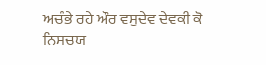ਅਚੰਭੇ ਰਹੇ ਔਰ ਵਸੁਦੇਵ ਦੇਵਕੀ ਕੋ ਨਿਸਚਯ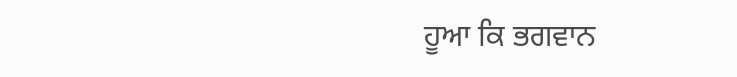ਹੂਆ ਕਿ ਭਗਵਾਨ